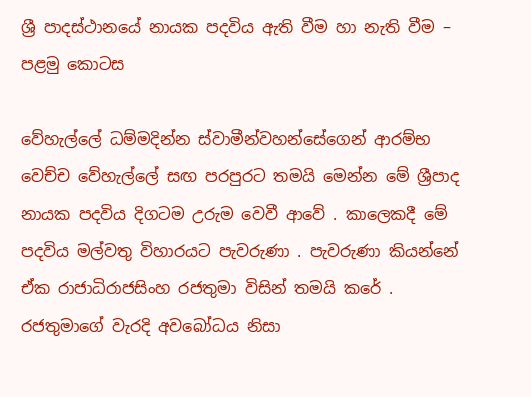ශ්‍රී පාදස්ථානයේ නායක පදවිය ඇති වීම හා නැති වීම – පළමු කොටස

වේහැල්ලේ ධම්මදින්න ස්වාමීන්වහන්සේගෙන් ආරම්භ වෙච්ච වේහැල්ලේ සඟ පරපුරට තමයි මෙන්න මේ ශ්‍රීපාද නායක පදවිය දිගටම උරුම වෙවී ආවේ . කාලෙකදී මේ පදවිය මල්වතු විහාරයට පැවරුණා . පැවරුණා කියන්නේ ඒක රාජාධිරාජසිංහ රජතුමා විසින් තමයි කරේ . රජතුමාගේ වැරදි අවබෝධය නිසා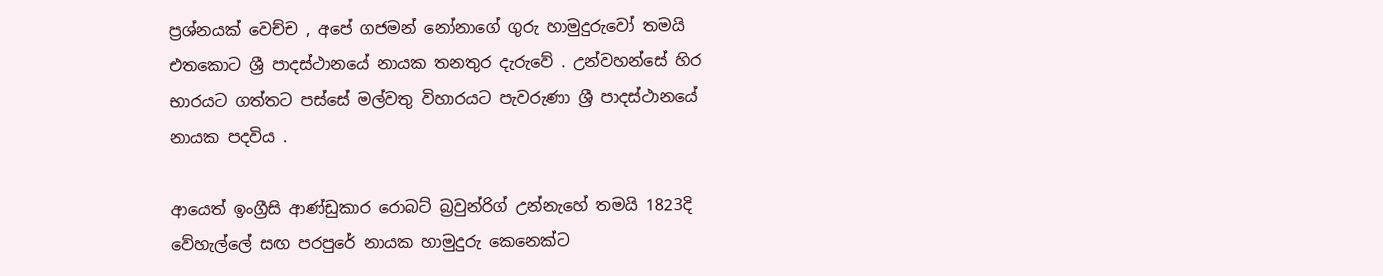ප්‍රශ්නයක් වෙච්ච , අපේ ගජමන් නෝනාගේ ගුරු හාමුදුරුවෝ තමයි එතකොට ශ්‍රී පාදස්ථානයේ නායක තනතුර දැරුවේ . උන්වහන්සේ හිර භාරයට ගත්තට පස්සේ මල්වතු විහාරයට පැවරුණා ශ්‍රී පාදස්ථානයේ නායක පදවිය .

ආයෙත් ඉංග්‍රීසි ආණ්ඩුකාර රොබට් බ්‍රවුන්රිග් උන්නැහේ තමයි 1823දි වේහැල්ලේ සඟ පරපුරේ නායක හාමුදුරු කෙනෙක්ට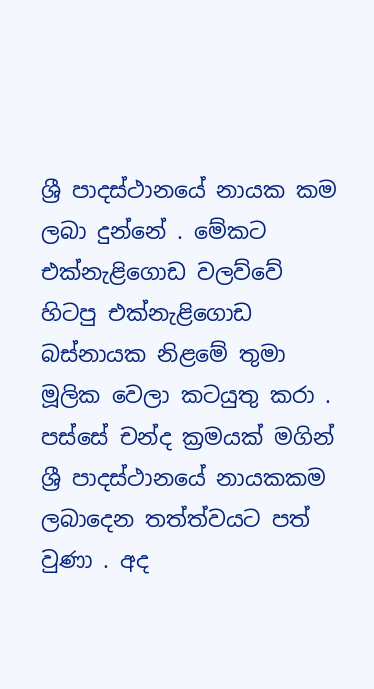ශ්‍රී පාදස්ථානයේ නායක කම ලබා දුන්නේ . මේකට එක්නැළිගොඩ වලව්වේ හිටපු එක්නැළිගොඩ බස්නායක නිළමේ තුමා මූලික වෙලා කටයුතු කරා . පස්සේ චන්ද ක්‍රමයක් මගින් ශ්‍රී පාදස්ථානයේ නායකකම ලබාදෙන තත්ත්වයට පත් වුණා . අද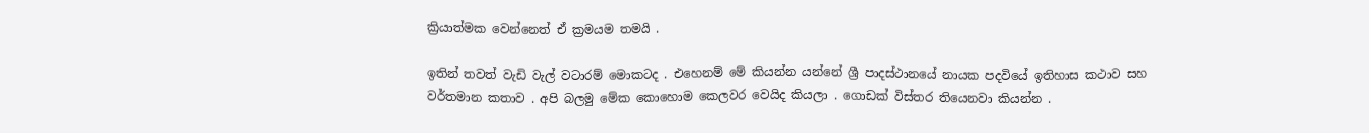ක්‍රියාත්මක වෙන්නෙත් ඒ ක්‍රමයම තමයි .

ඉතින් තවත් වැඩි වැල් වටාරම් මොකටද . එහෙනම් මේ කියන්න යන්නේ ශ්‍රී පාදස්ථානයේ නායක පදවියේ ඉතිහාස කථාව සහ වර්තමාන කතාව . අපි බලමු මේක කොහොම කෙලවර වෙයිද කියලා . ගොඩක් විස්තර තියෙනවා කියන්න .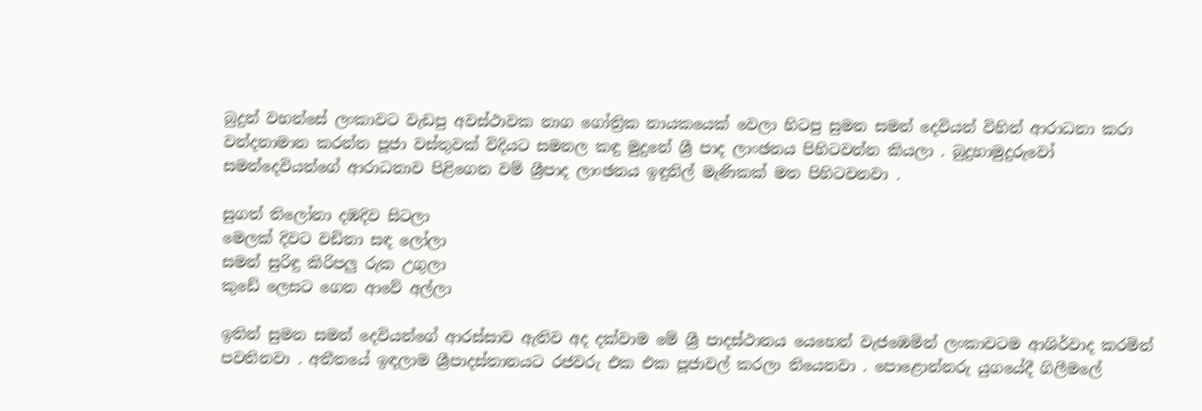බුදුන් වහන්සේ ලංකාවට වැඩපු අවස්ථාවක නාග ගෝත්‍රික නායකයෙක් වෙලා හිටපු සුමන සමන් දෙවියන් විහින් ආරාධනා කරා වන්දනාමාන කරන්න පූජා වස්තුවක් විදියට සමනල කඳු මුදුනේ ශ්‍රී පාද ලාංඡනය පිහිටවන්න කියලා . බුදුහාමුදුරුවෝ සමන්දෙවියන්ගේ ආරාධනාව පිළිගෙන වම් ශ්‍රීපාද ලාංඡනය ඉඳුනිල් මැණිකක් මත පිහිටවනවා .

සුගත් තිලෝනා දඹදිව සිටලා
මෙලක් දිවට වඩිනා සඳ ලෝලා
සමන් සුරිඳු කිරිපලු රුක උගුලා
කුඩේ ලෙසට ගෙන ආවේ අල්ලා

ඉතින් සුමන සමන් දෙවියන්ගේ ආරස්සාව ඇතිව අද දක්වාම මේ ශ්‍රී පාදස්ථානය යෙහෙන් වැජඹෙමින් ලංකාවටම ආශිර්වාද කරමින් පවතිනවා . අතීතයේ ඉඳලාම ශ්‍රීපාදස්තානයට රජවරු එක එක පූජාවල් කරලා තියෙනවා . පොළොන්නරු යුගයේදී ගිලීමලේ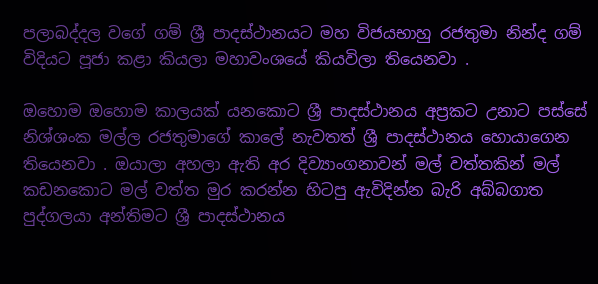පලාබද්දල වගේ ගම් ශ්‍රී පාදස්ථානයට මහ විජයභාහු රජතුමා නින්ද ගම් විදියට පූජා කළා කියලා මහාවංශයේ කියවිලා තියෙනවා .

ඔහොම ඔහොම කාලයක් යනකොට ශ්‍රී පාදස්ථානය අප්‍රකට උනාට පස්සේ නිශ්ශංක මල්ල රජතුමාගේ කාලේ නැවතත් ශ්‍රී පාදස්ථානය හොයාගෙන තියෙනවා . ඔයාලා අහලා ඇති අර දිව්‍යාංගනාවන් මල් වත්තකින් මල් කඩනකොට මල් වත්ත මුර කරන්න හිටපු ඇවිදින්න බැරි අබ්බගාත පුද්ගලයා අන්තිමට ශ්‍රී පාදස්ථානය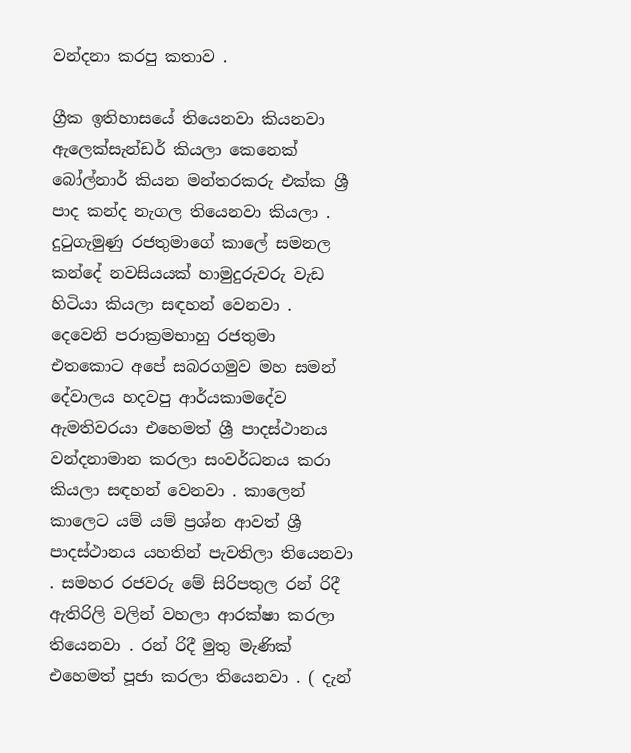වන්දනා කරපු කතාව .

ග්‍රීක ඉතිහාසයේ තියෙනවා කියනවා ඇලෙක්සැන්ඩර් කියලා කෙනෙක් බෝල්නාර් කියන මන්තරකරු එක්ක ශ්‍රී පාද කන්ද නැගල තියෙනවා කියලා . දුටුගැමුණු රජතුමාගේ කාලේ සමනල කන්දේ නවසියයක් හාමුදුරුවරු වැඩ හිටියා කියලා සඳහන් වෙනවා . දෙවෙනි පරාක්‍රමභාහු රජතුමා එතකොට අපේ සබරගමුව මහ සමන් දේවාලය හදවපු ආර්යකාමදේව ඇමතිවරයා එහෙමත් ශ්‍රී පාදස්ථානය වන්දනාමාන කරලා සංවර්ධනය කරා කියලා සඳහන් වෙනවා . කාලෙන් කාලෙට යම් යම් ප්‍රශ්න ආවත් ශ්‍රී පාදස්ථානය යහතින් පැවතිලා තියෙනවා . සමහර රජවරු මේ සිරිපතුල රන් රිදී ඇතිරිලි වලින් වහලා ආරක්ෂා කරලා තියෙනවා . රන් රිදී මුතු මැණික් එහෙමත් පූජා කරලා තියෙනවා . ( දැන්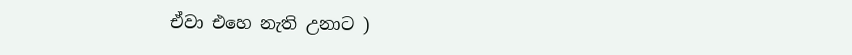ඒවා එහෙ නැති උනාට )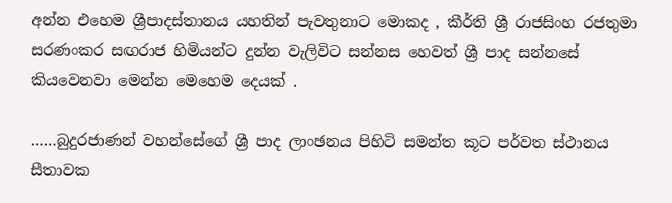අන්න එහෙම ශ්‍රීපාදස්තානය යහතින් පැවතුනාට මොකද , කීර්ති ශ්‍රී රාජසිංහ රජතුමා සරණංකර සඟරාජ හිමියන්ට දුන්න වැලිවිට සන්නස හෙවත් ශ්‍රී පාද සන්නසේ කියවෙනවා මෙන්න මෙහෙම දෙයක් .

……බුදුරජාණන් වහන්සේගේ ශ්‍රී පාද ලාංඡනය පිහිටි සමන්ත කූට පර්වත ස්ථානය සීතාවක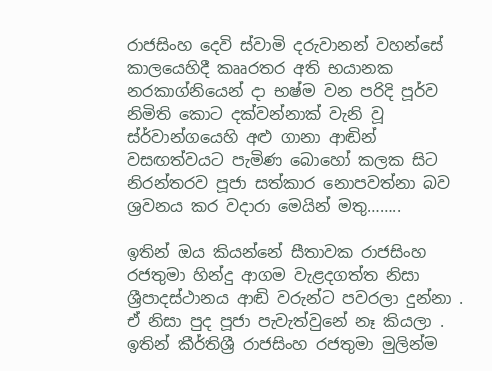රාජසිංහ දෙවි ස්වාමි දරුවානන් වහන්සේ කාලයෙහිදී කෲරතර අති භයානක නරකාග්නියෙන් දා භෂ්ම වන පරිදි පූර්ව නිමිති කොට දක්වන්නාක් වැනි වූ ස්ර්වාන්ගයෙහි අළු ගානා ආඬින් වසඟත්වයට පැමිණ බොහෝ කලක සිට නිරන්තරව පූජා සත්කාර නොපවත්නා බව ශ්‍රවනය කර වදාරා මෙයින් මතු……..

ඉතින් ඔය කියන්නේ සීතාවක රාජසිංහ රජතුමා හින්දු ආගම වැළදගත්ත නිසා ශ්‍රීපාදස්ථානය ආඬි වරුන්ට පවරලා දුන්නා . ඒ නිසා පුද පූජා පැවැත්වුනේ නෑ කියලා . ඉතින් කීර්තිශ්‍රී රාජසිංහ රජතුමා මුලින්ම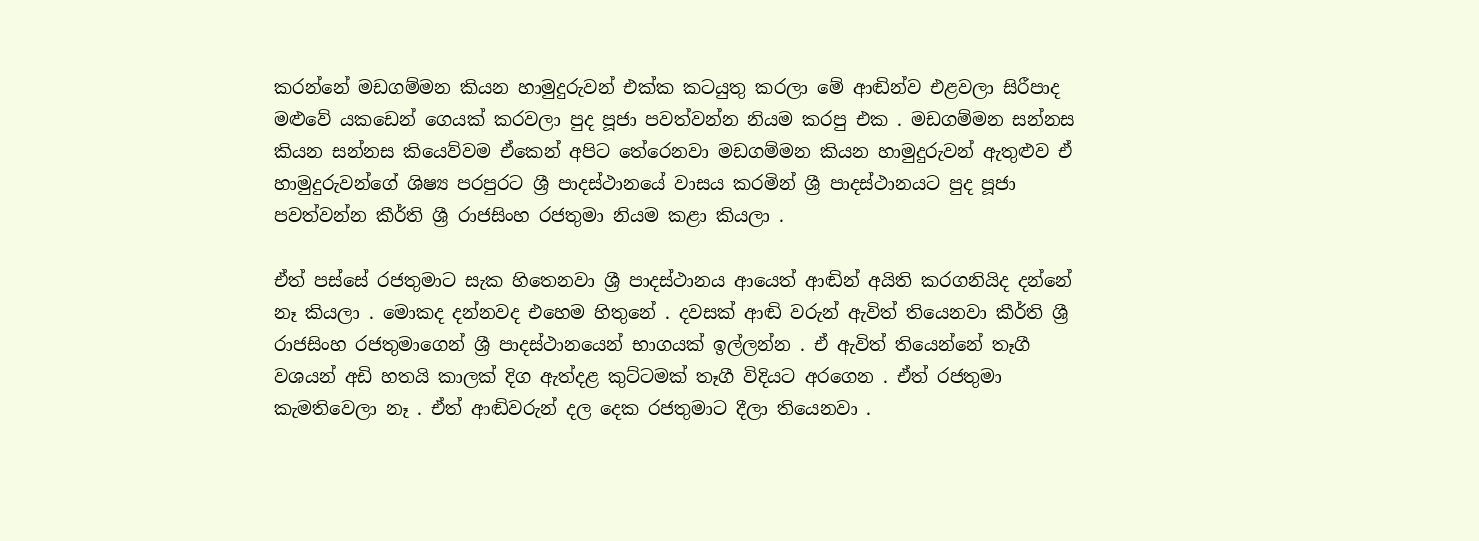කරන්නේ මඩගම්මන කියන හාමුදුරුවන් එක්ක කටයුතු කරලා මේ ආඬින්ව එළවලා සිරීපාද මළුවේ යකඩෙන් ගෙයක් කරවලා පුද පූජා පවත්වන්න නියම කරපු එක . මඩගම්මන සන්නස කියන සන්නස කියෙව්වම ඒකෙන් අපිට තේරෙනවා මඩගම්මන කියන හාමුදුරුවන් ඇතුළුව ඒ හාමුදුරුවන්ගේ ශිෂ්‍ය පරපුරට ශ්‍රී පාදස්ථානයේ වාසය කරමින් ශ්‍රී පාදස්ථානයට පුද පූජා පවත්වන්න කීර්ති ශ්‍රී රාජසිංහ රජතුමා නියම කළා කියලා .

ඒත් පස්සේ රජතුමාට සැක හිතෙනවා ශ්‍රී පාදස්ථානය ආයෙත් ආඬින් අයිති කරගනියිද දන්නේ නෑ කියලා . මොකද දන්නවද එහෙම හිතුනේ . දවසක් ආඬි වරුන් ඇවිත් තියෙනවා කීර්ති ශ්‍රී රාජසිංහ රජතුමාගෙන් ශ්‍රී පාදස්ථානයෙන් භාගයක් ඉල්ලන්න . ඒ ඇවිත් තියෙන්නේ තෑගී වශයන් අඩි හතයි කාලක් දිග ඇත්දළ කුට්ටමක් තෑගී විදියට අරගෙන . ඒත් රජතුමා කැමතිවෙලා නෑ . ඒත් ආඬිවරුන් දල දෙක රජතුමාට දීලා තියෙනවා .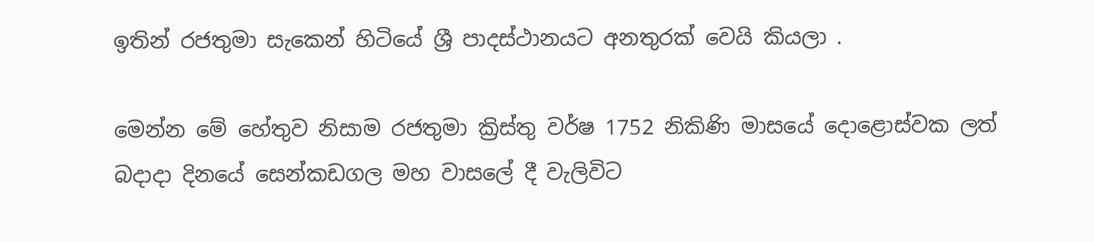ඉතින් රජතුමා සැකෙන් හිටියේ ශ්‍රී පාදස්ථානයට අනතුරක් වෙයි කියලා .

මෙන්න මේ හේතුව නිසාම රජතුමා ක්‍රිස්තු වර්ෂ 1752 නිකිණි මාසයේ දොළොස්වක ලත් බදාදා දිනයේ සෙන්කඩගල මහ වාසලේ දී වැලිවිට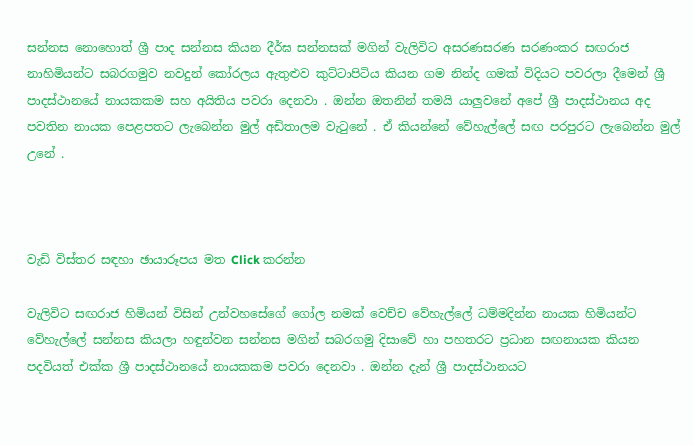සන්නස නොහොත් ශ්‍රී පාද සන්නස කියන දීර්ඝ සන්නසක් මගින් වැලිවිට අසරණසරණ සරණංකර සඟරාජ නාහිමියන්ට සබරගමුව නවදුන් කෝරලය ඇතුළුව කුට්ටාපිටිය කියන ගම නින්ද ගමක් විදියට පවරලා දීමෙන් ශ්‍රී පාදස්ථානයේ නායකකම සහ අයිතිය පවරා දෙනවා . ඔන්න ඔතනින් තමයි යාලුවනේ අපේ ශ්‍රී පාදස්ථානය අද පවතින නායක පෙළපතට ලැබෙන්න මුල් අඩිතාලම වැටුනේ . ඒ කියන්නේ වේහැල්ලේ සඟ පරපුරට ලැබෙන්න මුල් උනේ .



වැඩි විස්තර සඳහා ඡායාරූපය මත Click කරන්න

වැලිවිට සඟරාජ හිමියන් විසින් උන්වහසේගේ ගෝල නමක් වෙච්ච වේහැල්ලේ ධම්මදින්න නායක හිමියන්ට වේහැල්ලේ සන්නස කියලා හඳුන්වන සන්නස මගින් සබරගමු දිසාවේ හා පහතරට ප්‍රධාන සඟනායක කියන පදවියත් එක්ක ශ්‍රී පාදස්ථානයේ නායකකම පවරා දෙනවා . ඔන්න දැන් ශ්‍රී පාදස්ථානයට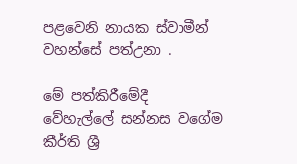පළවෙනි නායක ස්වාමීන් වහන්සේ පත්උනා .

මේ පත්කිරීමේදී වේහැල්ලේ සන්නස වගේම කීර්ති ශ්‍රී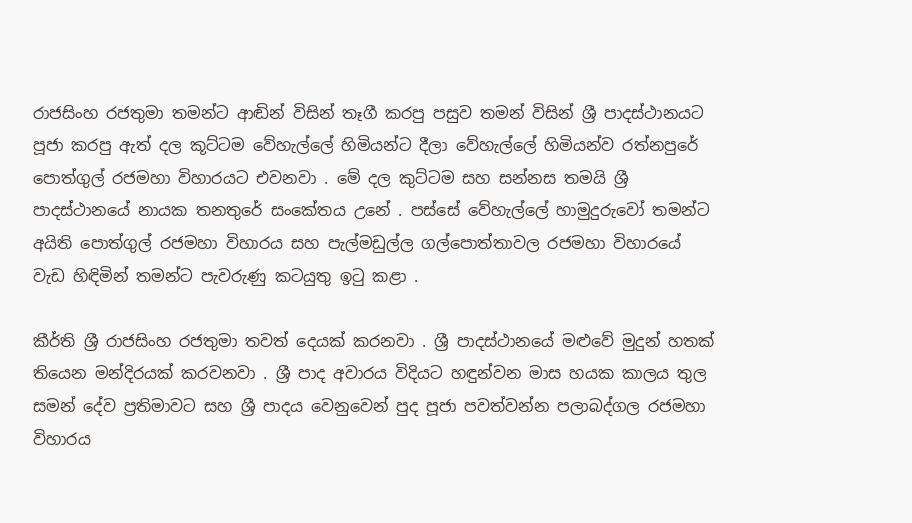රාජසිංහ රජතුමා තමන්ට ආඬින් විසින් තෑගී කරපු පසුව තමන් විසින් ශ්‍රී පාදස්ථානයට පූජා කරපු ඇත් දල කූට්ටම වේහැල්ලේ හිමියන්ට දීලා වේහැල්ලේ හිමියන්ව රත්නපුරේ පොත්ගුල් රජමහා විහාරයට එවනවා . මේ දල කුට්ටම සහ සන්නස තමයි ශ්‍රී පාදස්ථානයේ නායක තනතුරේ සංකේතය උනේ . පස්සේ වේහැල්ලේ හාමුදුරුවෝ තමන්ට අයිති පොත්ගුල් රජමහා විහාරය සහ පැල්මඩුල්ල ගල්පොත්තාවල රජමහා විහාරයේ වැඩ හිඳිමින් තමන්ට පැවරුණු කටයුතු ඉටු කළා .

කීර්ති ශ්‍රී රාජසිංහ රජතුමා තවත් දෙයක් කරනවා . ශ්‍රී පාදස්ථානයේ මළුවේ මුදුන් හතක් තියෙන මන්දිරයක් කරවනවා . ශ්‍රී පාද අවාරය විදියට හඳුන්වන මාස හයක කාලය තුල සමන් දේව ප්‍රතිමාවට සහ ශ්‍රී පාදය වෙනුවෙන් පුද පූජා පවත්වන්න පලාබද්ගල රජමහා විහාරය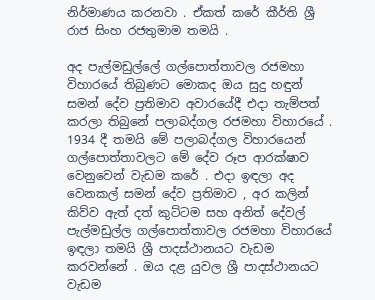නිර්මාණය කරනවා . ඒකත් කරේ කීර්ති ශ්‍රී රාජ සිංහ රජතුමාම තමයි .

අද පැල්මඩුල්ලේ ගල්පොත්තාවල රජමහා විහාරයේ තිබුණට මොකද ඔය සුදු හඳුන් සමන් දේව ප්‍රතිමාව අවාරයේදී එදා තැම්පත් කරලා තිබුනේ පලාබද්ගල රජමහා විහාරයේ . 1934 දී තමයි මේ පලාබද්ගල විහාරයෙන් ගල්පොත්තාවලට මේ දේව රූප ආරක්ෂාව වෙනුවෙන් වැඩම කරේ . එදා ඉඳලා අද වෙනකල් සමන් දේව ප්‍රතිමාව , අර කලින් කිව්ව ඇත් දත් කුට්ටම සහ අනිත් දේවල් පැල්මඩුල්ල ගල්පොත්තාවල රජමහා විහාරයේ ඉඳලා තමයි ශ්‍රී පාදස්ථානයට වැඩම කරවන්නේ . ඔය දළ යුවල ශ්‍රී පාදස්ථානයට වැඩම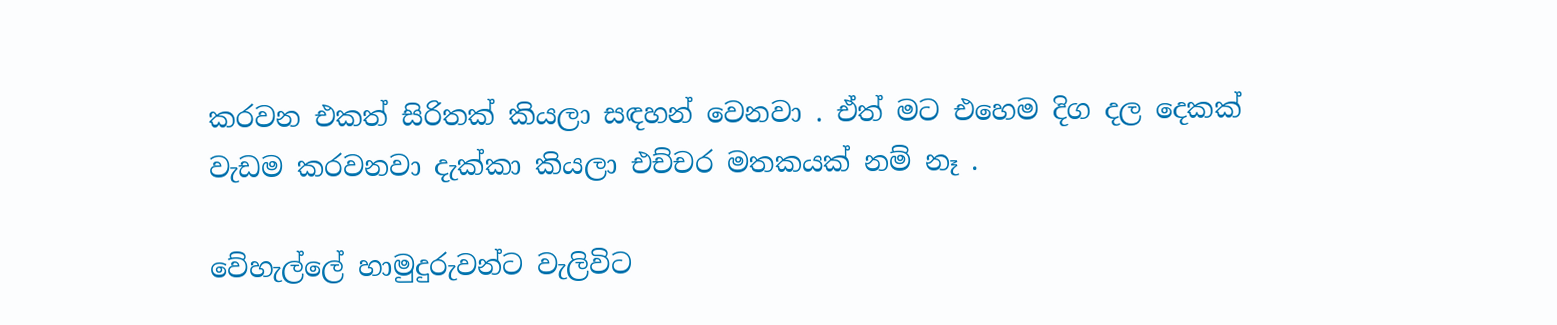කරවන එකත් සිරිතක් කියලා සඳහන් වෙනවා . ඒත් මට එහෙම දිග දල දෙකක් වැඩම කරවනවා දැක්කා කියලා එච්චර මතකයක් නම් නෑ .

වේහැල්ලේ හාමුදුරුවන්ට වැලිවිට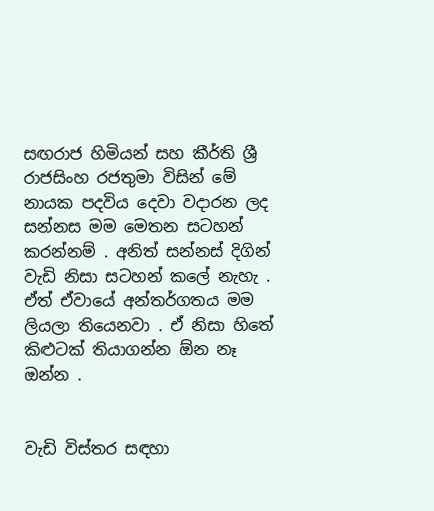සඟරාජ හිමියන් සහ කීර්ති ශ්‍රී රාජසිංහ රජතුමා විසින් මේ නායක පදවිය දෙවා වදාරන ලද සන්නස මම මෙතන සටහන් කරන්නම් . අනිත් සන්නස් දිගින් වැඩි නිසා සටහන් කලේ නැහැ . ඒත් ඒවායේ අන්තර්ගතය මම ලියලා තියෙනවා . ඒ නිසා හිතේ කිළුටක් තියාගන්න ඕන නෑ ඔන්න .


වැඩි විස්තර සඳහා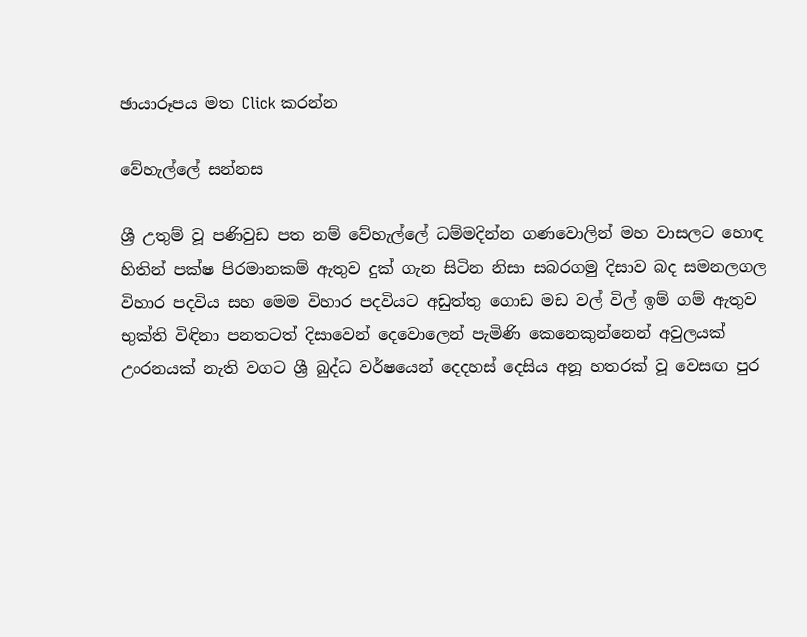ඡායාරූපය මත Click කරන්න

වේහැල්ලේ සන්නස

ශ්‍රී උතුම් වූ පණිවුඩ පත නම් වේහැල්ලේ ධම්මදින්න ගණවොලින් මහ වාසලට හොඳ හිතින් පක්ෂ පිරමානකම් ඇතුව දුක් ගැන සිටින නිසා සබරගමු දිසාව බද සමනලගල විහාර පදවිය සහ මෙම විහාර පදවියට අඩුත්තු ගොඩ මඩ වල් විල් ඉම් ගම් ඇතුව භුක්ති විඳිනා පනතටත් දිසාවෙන් දෙවොලෙන් පැමිණි කෙනෙකුන්නෙන් අවුලයක් උංරනයක් නැති වගට ශ්‍රී බුද්ධ වර්ෂයෙන් දෙදහස් දෙසිය අනූ හතරක් වූ වෙසඟ පුර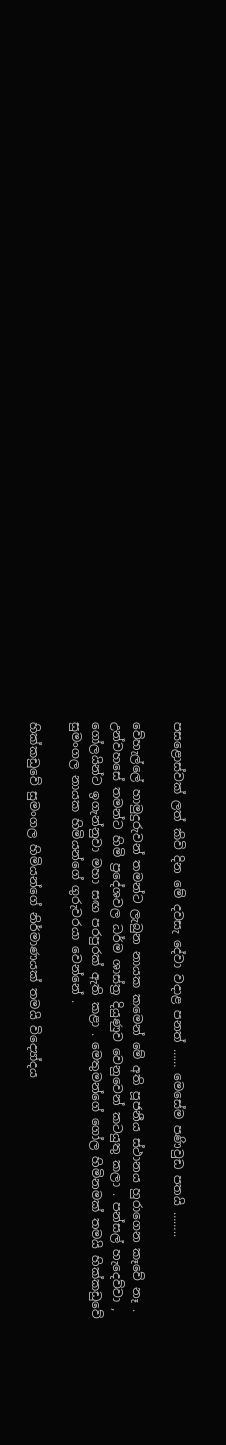පසළොස්වක් ලත් කිවි දින මේ දවසැ දේවා වදාළ පනත් …… මෙසේම පණිවුඩ පතයි ……..

වේහැල්ලේ හාමුදුරුවන් තමන්ට ලැබුන නායක කමෙන් මේ අති පූජනීය ස්ථානය හුරාගෙන කෑවේ නෑ . උන්වහසේ තමන්ට හිමි ප්‍රදේශවල ධර්ම ශාස්ත්‍ර දියුණුව වෙනුවෙන් කටයුතු කලා . පන්සල් හැදෙව්වා , ගෝලයින්ට ඉගැන්නුවා මහා සඟ පරපුරක් ඇති කළා . මෙතුමන්ගේ ගෝල හිමිනමක් තමයි හික්කඩුවේ සුමංගල නායක හිමියන්ගේ ගුරුවරයා වෙන්නේ .

හික්කඩුවේ සුමංගල හිමියන්ගේ නිර්මාණයක් තමයි විද්‍යෝදය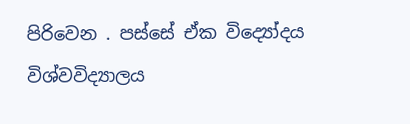පිරිවෙන . පස්සේ ඒක විද්‍යෝදය විශ්වවිද්‍යාලය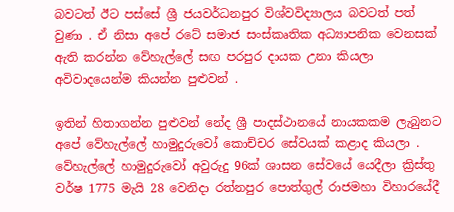බවටත් ඊට පස්සේ ශ්‍රී ජයවර්ධනපුර විශ්වවිද්‍යාලය බවටත් පත් වුණා . ඒ නිසා අපේ රටේ සමාජ සංස්කෘතික අධ්‍යාපනික වෙනසක් ඇති කරන්න වේහැල්ලේ සඟ පරපුර දායක උනා කියලා අවිවාදයෙන්ම කියන්න පුළුවන් .

ඉතින් හිතාගන්න පුළුවන් නේද ශ්‍රී පාදස්ථානයේ නායකකම ලැබුනට අපේ වේහැල්ලේ හාමුදුරුවෝ කොච්චර සේවයක් කළාද කියලා . වේහැල්ලේ හාමුදුරුවෝ අවුරුදු 96ක් ශාසන සේවයේ යෙදීලා ක්‍රිස්තු වර්ෂ 1775 මැයි 28 වෙනිදා රත්නපුර පොත්ගුල් රාජමහා විහාරයේදී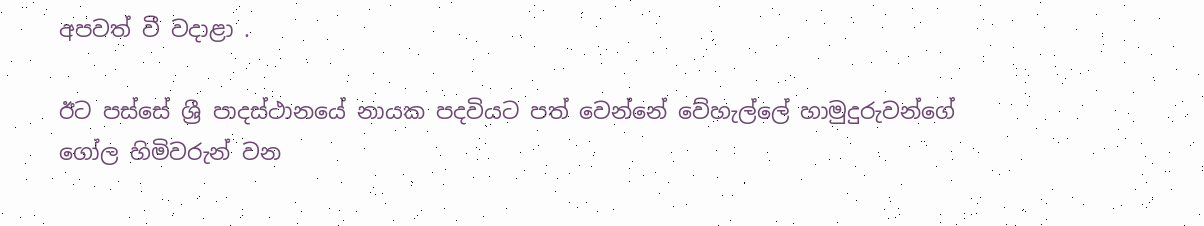අපවත් වී වදාළා .

ඊට පස්සේ ශ්‍රී පාදස්ථානයේ නායක පදවියට පත් වෙන්නේ වේහැල්ලේ හාමුදුරුවන්ගේ ගෝල හිමිවරුන් වන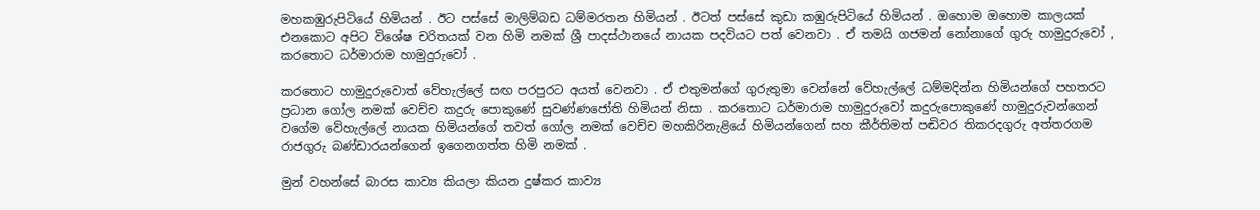මහකඹුරුපිටියේ හිමියන් . ඊට පස්සේ මාලිම්බඩ ධම්මරතන හිමියන් . ඊටත් පස්සේ කුඩා කඹුරුපිටියේ හිමියන් . ඔහොම ඔහොම කාලයක් එනකොට අපිට විශේෂ චරිතයක් වන හිමි නමක් ශ්‍රී පාදස්ථානයේ නායක පදවියට පත් වෙනවා . ඒ තමයි ගජමන් නෝනාගේ ගුරු හාමුදුරුවෝ , කරතොට ධර්මාරාම හාමුදුරුවෝ .

කරතොට හාමුදුරුවොත් වේහැල්ලේ සඟ පරපුරට අයත් වෙනවා . ඒ එතුමන්ගේ ගුරුතුමා වෙන්නේ වේහැල්ලේ ධම්මදින්න හිමියන්ගේ පහතරට ප්‍රධාන ගෝල නමක් වෙච්ච කදුරු පොකුණේ සුවණ්ණජෝති හිමියන් නිසා . කරතොට ධර්මාරාම හාමුදුරුවෝ කදුරුපොකුණේ හාමුදුරුවන්ගෙන් වගේම වේහැල්ලේ නායක හිමියන්ගේ තවත් ගෝල නමක් වෙච්ච මහකිරිනැළියේ හිමියන්ගෙන් සහ කීර්තිමත් පඬිවර තිකරදගුරු අත්තරගම රාජගුරු බණ්ඩාරයන්ගෙන් ඉගෙනගත්ත හිමි නමක් .

මුන් වහන්සේ බාරස කාව්‍ය කියලා කියන දුෂ්කර කාව්‍ය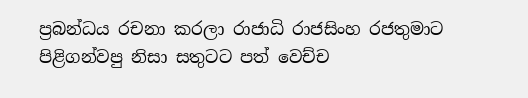ප්‍රබන්ධය රචනා කරලා රාජාධි රාජසිංහ රජතුමාට පිළිගන්වපු නිසා සතුටට පත් වෙච්ච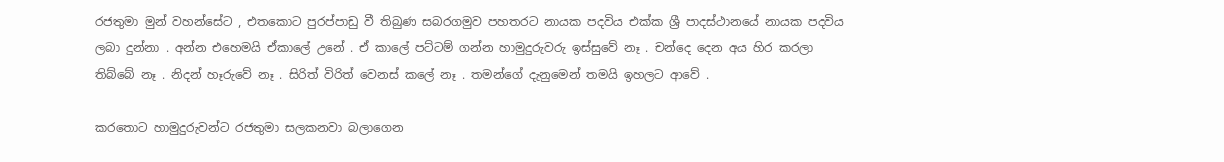රජතුමා මුන් වහන්සේට , එතකොට පුරප්පාඩු වී තිබුණ සබරගමුව පහතරට නායක පදවිය එක්ක ශ්‍රී පාදස්ථානයේ නායක පදවිය ලබා දුන්නා . අන්න එහෙමයි ඒකාලේ උනේ . ඒ කාලේ පට්ටම් ගන්න හාමුදුරුවරු ඉස්සුවේ නෑ . චන්දෙ දෙන අය හිර කරලා තිබ්බේ නෑ . නිදන් හෑරුවේ නෑ . සිරිත් විරිත් වෙනස් කලේ නෑ . තමන්ගේ දැනුමෙන් තමයි ඉහලට ආවේ .

කරතොට හාමුදුරුවන්ට රජතුමා සලකනවා බලාගෙන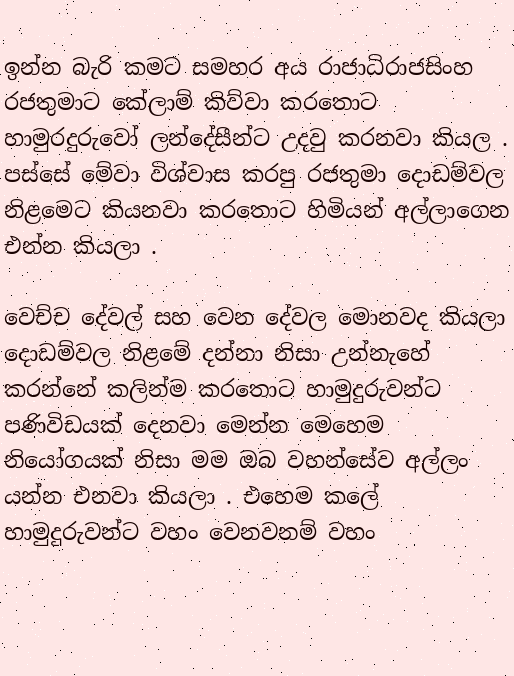ඉන්න බැරි කමට සමහර අය රාජාධිරාජසිංහ රජතුමාට කේලාම් කිව්වා කරතොට හාමුරදුරුවෝ ලන්දේසීන්ට උදවු කරනවා කියල . පස්සේ මේවා විශ්වාස කරපු රජතුමා දොඩම්වල නිළමෙට කියනවා කරතොට හිමියන් අල්ලාගෙන එන්න කියලා .

වෙච්ච දේවල් සහ වෙන දේවල මොනවද කියලා දොඩම්වල නිළමේ දන්නා නිසා උන්නැහේ කරන්නේ කලින්ම කරතොට හාමුදුරුවන්ට පණිවිඩයක් දෙනවා මෙන්න මෙහෙම නියෝගයක් නිසා මම ඔබ වහන්සේව අල්ලං යන්න එනවා කියලා . එහෙම කලේ හාමුදුරුවන්ට වහං වෙනවනම් වහං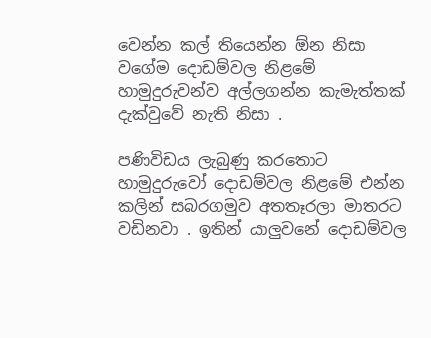වෙන්න කල් තියෙන්න ඕන නිසා වගේම දොඩම්වල නිළමේ හාමුදුරුවන්ව අල්ලගන්න කැමැත්තක් දැක්වුවේ නැති නිසා .

පණිවිඩය ලැබුණු කරතොට හාමුදුරුවෝ දොඩම්වල නිළමේ එන්න කලින් සබරගමුව අතතෑරලා මාතරට වඩිනවා . ඉතින් යාලුවනේ දොඩම්වල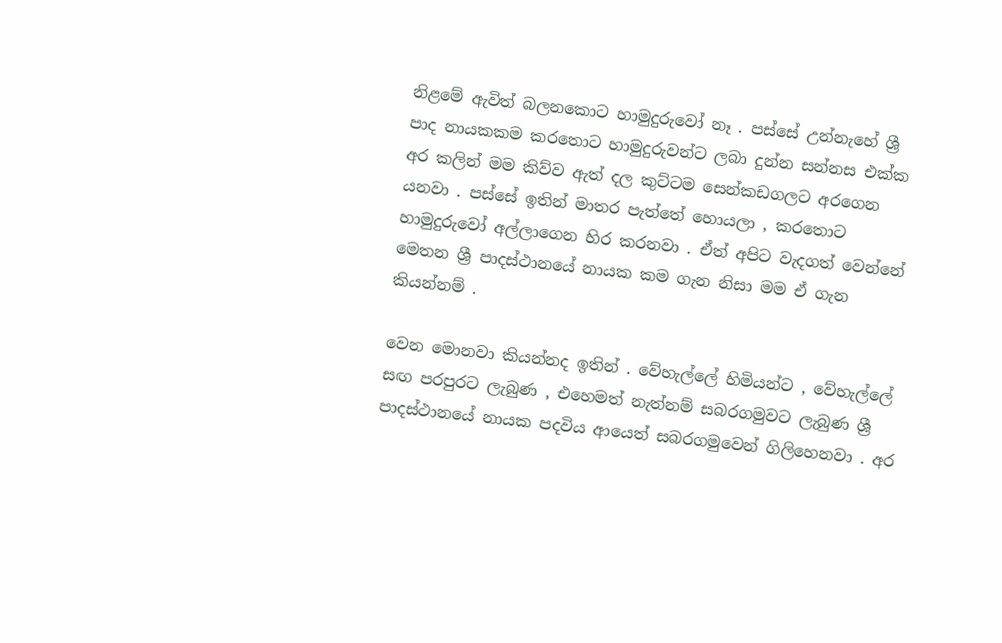නිළමේ ඇවිත් බලනකොට හාමුදුරුවෝ නෑ . පස්සේ උන්නැහේ ශ්‍රී පාද නායකකම කරතොට හාමුදුරුවන්ට ලබා දුන්න සන්නස එක්ක අර කලින් මම කිව්ව ඇත් දල කුට්ටම සෙන්කඩගලට අරගෙන යනවා . පස්සේ ඉතින් මාතර පැත්තේ හොයලා , කරතොට හාමුදුරුවෝ අල්ලාගෙන හිර කරනවා . ඒත් අපිට වැදගත් වෙන්නේ මෙතන ශ්‍රී පාදස්ථානයේ නායක කම ගැන නිසා මම ඒ ගැන කියන්නම් .

වෙන මොනවා කියන්නද ඉතින් . වේහැල්ලේ හිමියන්ට , වේහැල්ලේ සඟ පරපුරට ලැබුණ , එහෙමත් නැත්නම් සබරගමුවට ලැබුණ ශ්‍රී පාදස්ථානයේ නායක පදවිය ආයෙත් සබරගමුවෙන් ගිලිහෙනවා . අර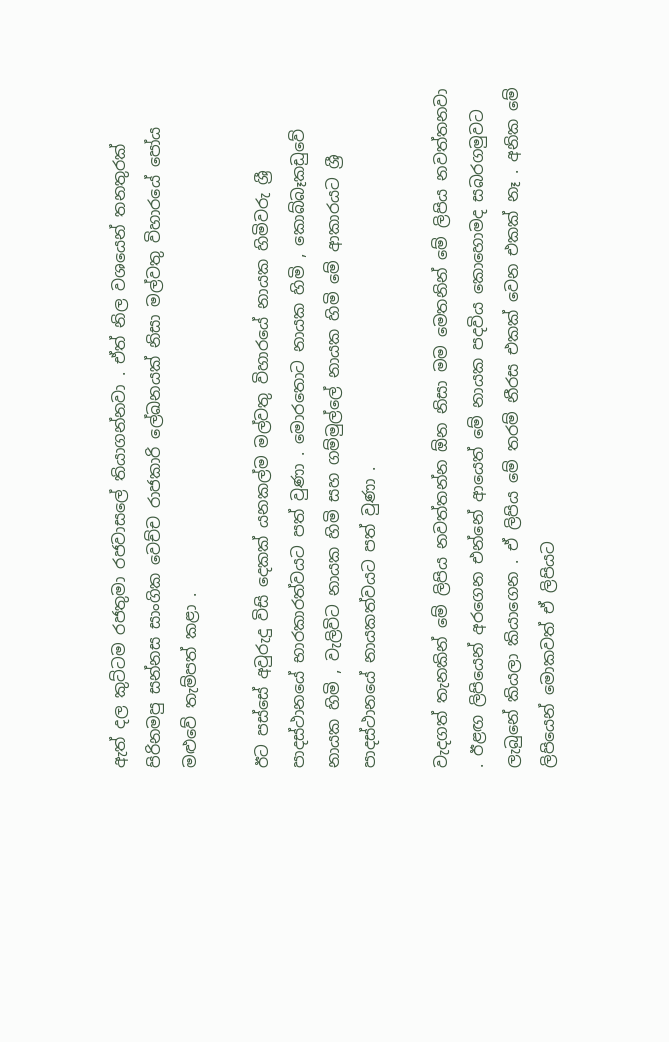ඇත් දල කුට්ටම රජතුමා රජවාසලේ තියාගන්නවා . ඒත් නිල වශයෙන් තනතුරක් පිරිනමපු සන්නස සාංගික වෙච්ච රාජකාරි ලේඛනයක් නිසා මල්වතු විහාරයේ පෝය මළුවේ තැම්පත් කළා .

ඊට පස්සේ අවුරුදු විසි දෙකක් යනකල්ම මල්වතු විහාරයේ නායක හිමිවරු ශ්‍රී පාදස්ථානයේ භාරකාරත්වයට පත් වුණා . මොරතොට නායක හිමි , කොබ්බෑකඩුවේ නායක හිමි , වැලිවිට නායක හිමි සහ ගම්මුල්ලේ නායක හිමි මේ ආකාරයට ශ්‍රී පාදස්ථානයේ නායකත්වයට පත් වුණා .

වැදගත් තැනකින් මේ ලිපිය නවත්තන්න ඕන නිසා මම මෙතනින් මේ ලිපිය නවත්තනවා . ඊළඟ ලිපියෙන් අරගෙන එන්නේ ආයෙත් මේ නායක පදවිය කොහොමද සබරගමුවට ලැබුනේ කියලා කියාගෙන . ඒ ලිපිය මේ තරම් නීරස එකක් වෙන එකක් නෑ . අනික මේ ලිපියෙන් මොකවත් ඒ ලිපියට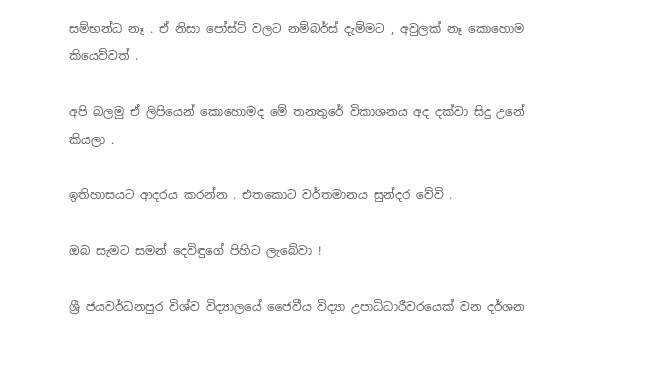සම්භන්ධ නෑ . ඒ නිසා පෝස්ට් වලට නම්බර්ස් දැම්මට , අවුලක් නෑ කොහොම කියෙව්වත් .

අපි බලමු ඒ ලිපියෙන් කොහොමද මේ තනතුරේ විකාශනය අද දක්වා සිදු උනේ කියලා .

ඉතිහාසයට ආදරය කරන්න . එතකොට වර්තමානය සුන්දර වේවි .

ඔබ සැමට සමන් දෙවිඳුගේ පිහිට ලැබේවා !

ශ්‍රී ජයවර්ධනපුර විශ්ව විද්‍යාලයේ ජෛවීය විද්‍යා උපාධිධාරීවරයෙක් වන දර්ශන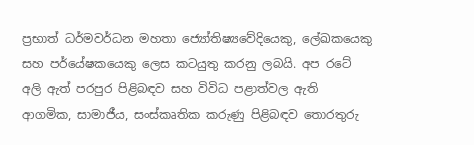ප්‍රභාත් ධර්මවර්ධන මහතා ජ්‍යෝතිෂ්‍යවේදියෙකු, ලේඛකයෙකු සහ පර්යේෂකයෙකු ලෙස කටයුතු කරනු ලබයි. අප රටේ අලි ඇත් පරපුර පිළිබඳව සහ විවිධ පළාත්වල ඇති ආගමික, සාමාජීය, සංස්කෘතික කරුණු පිළිබඳව තොරතුරු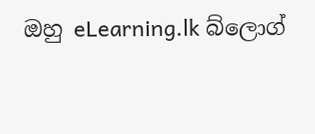ඔහු eLearning.lk බ්ලොග්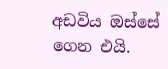අඩවිය ඔස්සේ ගෙන එයි.